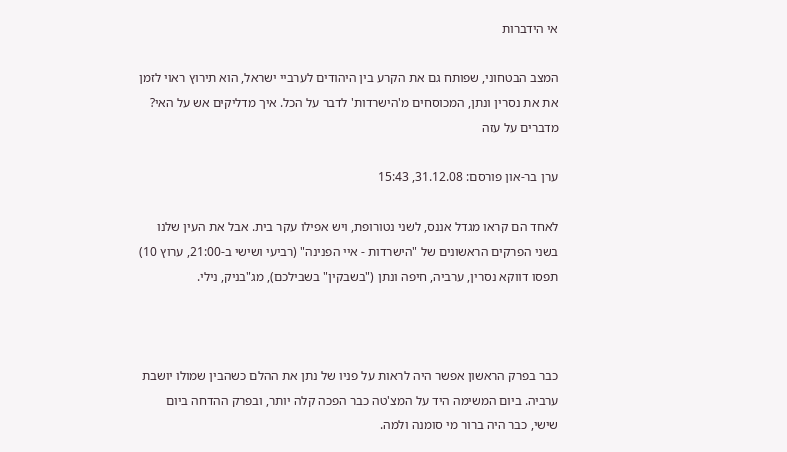אי הידברות

המצב הבטחוני, שפותח גם את הקרע בין היהודים לערביי ישראל, הוא תירוץ ראוי לזמן את את נסרין ונתן, המכוסחים מ'הישרדות' לדבר על הכל. איך מדליקים אש על האי? מדברים על עזה

ערן בר-און פורסם: 31.12.08, 15:43

לאחד הם קראו מגדל אננס, לשני נטורופת, ויש אפילו עקר בית. אבל את העין שלנו בשני הפרקים הראשונים של "הישרדות - איי הפנינה" (רביעי ושישי ב-21:00, ערוץ 10) תפסו דווקא נסרין, ערביה, חיפה ונתן ("בשבקין" בשבילכם), מג"בניק, נילי.



כבר בפרק הראשון אפשר היה לראות על פניו של נתן את ההלם כשהבין שמולו יושבת ערביה. ביום המשימה היד על המצ'טה כבר הפכה קלה יותר, ובפרק ההדחה ביום שישי, כבר היה ברור מי סומנה ולמה.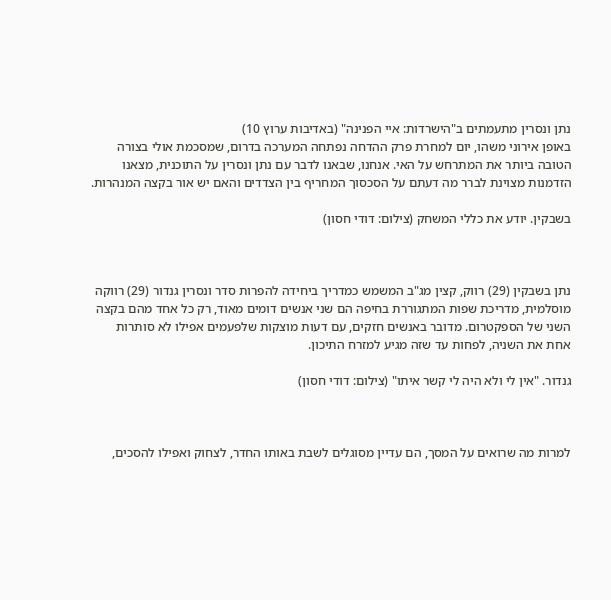נתן ונסרין מתעמתים ב"הישרדות: איי הפנינה" (באדיבות ערוץ 10)
באופן אירוני משהו, יום למחרת פרק ההדחה נפתחה המערכה בדרום, שמסכמת אולי בצורה הטובה ביותר את המתרחש על האי. אנחנו, שבאנו לדבר עם נתן ונסרין על התוכנית, מצאנו הזדמנות מצוינת לברר מה דעתם על הסכסוך המחריף בין הצדדים והאם יש אור בקצה המנהרות.

בשבקין. יודע את כללי המשחק (צילום: דודי חסון)



נתן בשבקין (29) רווק, קצין מג"ב המשמש כמדריך ביחידה להפרות סדר ונסרין גנדור (29) רווקה מוסלמית, מדריכת שפות המתגוררת בחיפה הם שני אנשים דומים מאוד, רק כל אחד מהם בקצה השני של הספקטרום. מדובר באנשים חזקים, עם דעות מוצקות שלפעמים אפילו לא סותרות אחת את השניה, לפחות עד שזה מגיע למזרח התיכון.

גנדור. "אין לי ולא היה לי קשר איתו" (צילום: דודי חסון)



למרות מה שרואים על המסך, הם עדיין מסוגלים לשבת באותו החדר, לצחוק ואפילו להסכים,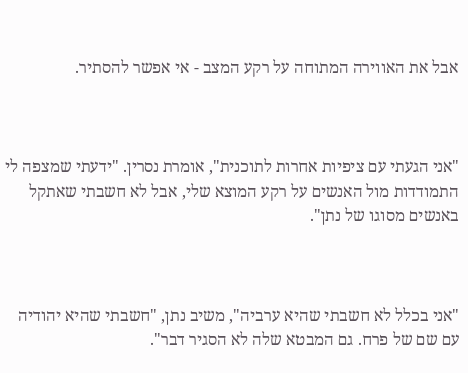אבל את האווירה המתוחה על רקע המצב - אי אפשר להסתיר.



"אני הגעתי עם ציפיות אחרות לתוכנית", אומרת נסרין. "ידעתי שמצפה לי התמודדות מול האנשים על רקע המוצא שלי, אבל לא חשבתי שאתקל באנשים מסוגו של נתן".



"אני בכלל לא חשבתי שהיא ערביה", משיב נתן, "חשבתי שהיא יהודיה עם שם של פרח. גם המבטא שלה לא הסגיר דבר".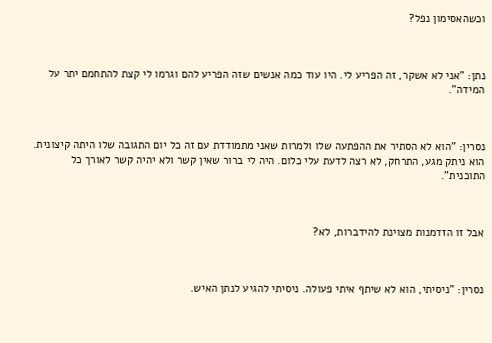וכשהאסימון נפל?



נתן: "אני לא אשקר, זה הפריע לי. היו עוד כמה אנשים שזה הפריע להם וגרמו לי קצת להתחמם יתר על המידה".



נסרין: "הוא לא הסתיר את ההפתעה שלו ולמרות שאני מתמודדת עם זה כל יום התגובה שלו היתה קיצונית. הוא ניתק מגע, התרחק, לא רצה לדעת עלי כלום. היה לי ברור שאין קשר ולא יהיה קשר לאורך כל התוכנית".



אבל זו הזדמנות מצוינת להידברות, לא?



נסרין: "ניסיתי, הוא לא שיתף איתי פעולה. ניסיתי להגיע לנתן האיש.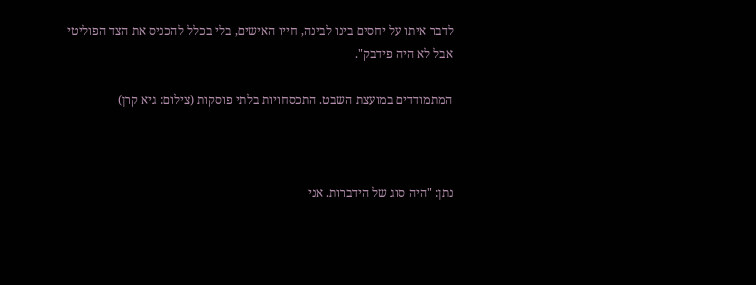לדבר איתו על יחסים בינו לבינה, חייו האישים, בלי בכלל להכניס את הצד הפוליטי אבל לא היה פידבק".

המתמודדים במועצת השבט. התכסחויות בלתי פוסקות (צילום: גיא קרן)



נתן: "היה סוג של הידברות. אני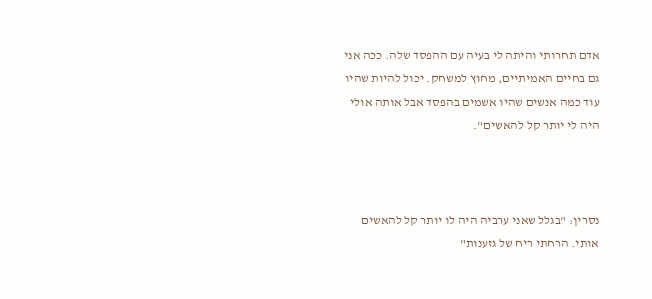אדם תחרותי והיתה לי בעיה עם ההפסד שלה. ככה אני גם בחיים האמיתיים, מחוץ למשחק. יכול להיות שהיו עוד כמה אנשים שהיו אשמים בהפסד אבל אותה אולי היה לי יותר קל להאשים".



נסרין: "בגלל שאני ערביה היה לו יותר קל להאשים אותי. הרחתי ריח של גזענות"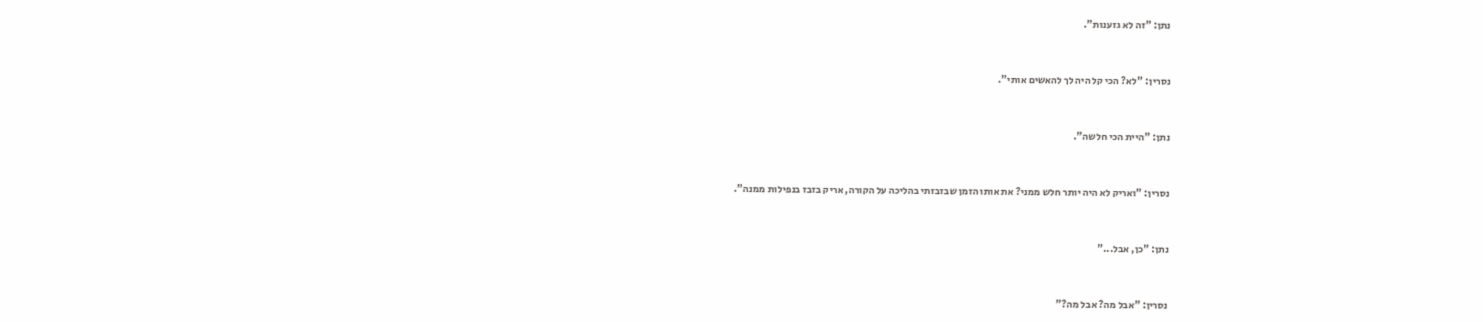נתן: "זה לא גזענות".



נסרין: "לא? הכי קל היה לך להאשים אותי".



נתן: "היית הכי חלשה".



נסרין: "ואריק לא היה יותר חלש ממני? את אותו הזמן שבזבזתי בהליכה על הקורה, אריק בזבז בנפילות ממנה".



נתן: "כן, אבל..."



נסרין: "אבל מה? אבל מה?"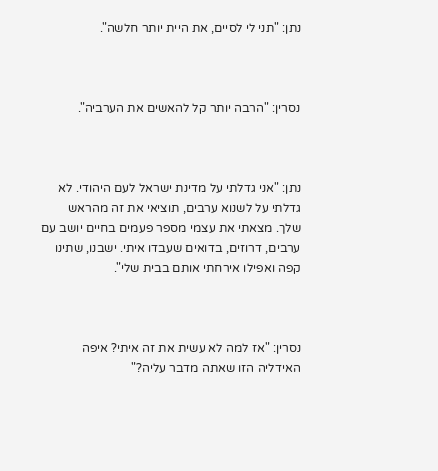נתן: "תני לי לסיים, את היית יותר חלשה".



נסרין: "הרבה יותר קל להאשים את הערביה".



נתן: "אני גדלתי על מדינת ישראל לעם היהודי. לא גדלתי על לשנוא ערבים, תוציאי את זה מהראש שלך. מצאתי את עצמי מספר פעמים בחיים יושב עם ערבים, דרוזים, בדואים שעבדו איתי. ישבנו, שתינו קפה ואפילו אירחתי אותם בבית שלי".



נסרין: "אז למה לא עשית את זה איתי? איפה האידליה הזו שאתה מדבר עליה?"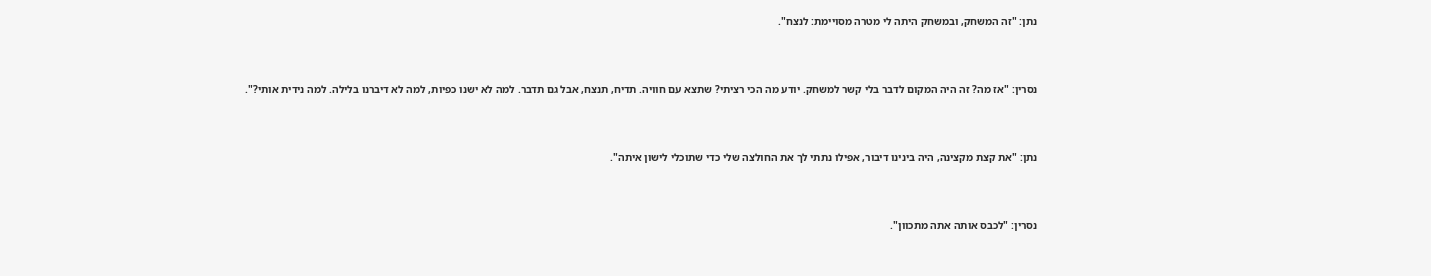נתן: "זה המשחק, ובמשחק היתה לי מטרה מסויימת: לנצח".



נסרין: "אז מה? זה היה המקום לדבר בלי קשר למשחק. יודע מה הכי רציתי? שתצא עם חוויה. תדיח, תנצח, אבל גם תדבר. למה לא ישנו כפיות, למה לא דיברנו בלילה. למה נידית אותי?".



נתן: "את קצת מקצינה, היה בינינו דיבור, אפילו נתתי לך את החולצה שלי כדי שתוכלי לישון איתה".



נסרין: "לכבס אותה אתה מתכוון".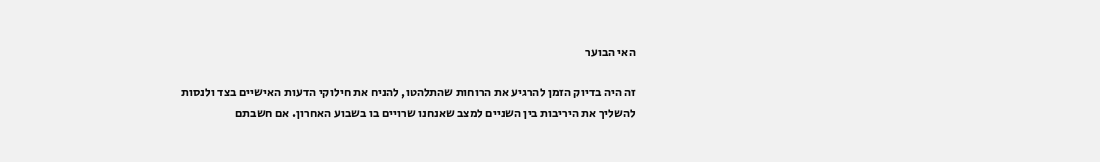האי הבוער

זה היה בדיוק הזמן להרגיע את הרוחות שהתלהטו, להניח את חילוקי הדעות האישיים בצד ולנסות להשליך את היריבות בין השניים למצב שאנחנו שרויים בו בשבוע האחרון. אם חשבתם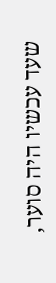שעד עכשיו היה סוער,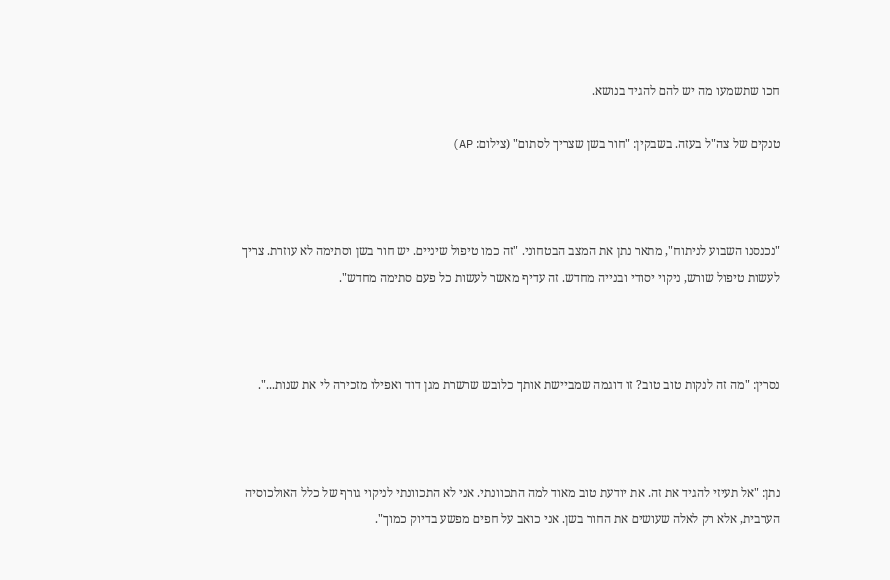חכו שתשמעו מה יש להם להגיד בנושא.

טנקים של צה"ל בעזה. בשבקין: "חור בשן שצריך לסתום" (צילום: AP)



"נכנסנו השבוע לניתוח", מתאר נתן את המצב הבטחוני. "זה כמו טיפול שיניים. יש חור בשן וסתימה לא עוזרת. צריך לעשות טיפול שורש, ניקוי יסודי ובנייה מחדש. זה עדיף מאשר לעשות כל פעם סתימה מחדש".



נסרין: "מה זה לנקות טוב טוב? זו דוגמה שמביישת אותך כלובש שרשרת מגן דוד ואפילו מזכירה לי את שנות...".



נתן: "אל תעיזי להגיד את זה. את יודעת טוב מאוד למה התכוונתי. אני לא התכוונתי לניקוי גורף של כלל האולכוסיה הערבית, אלא רק לאלה שעושים את החור בשן. אני כואב על חפים מפשע בדיוק כמוך".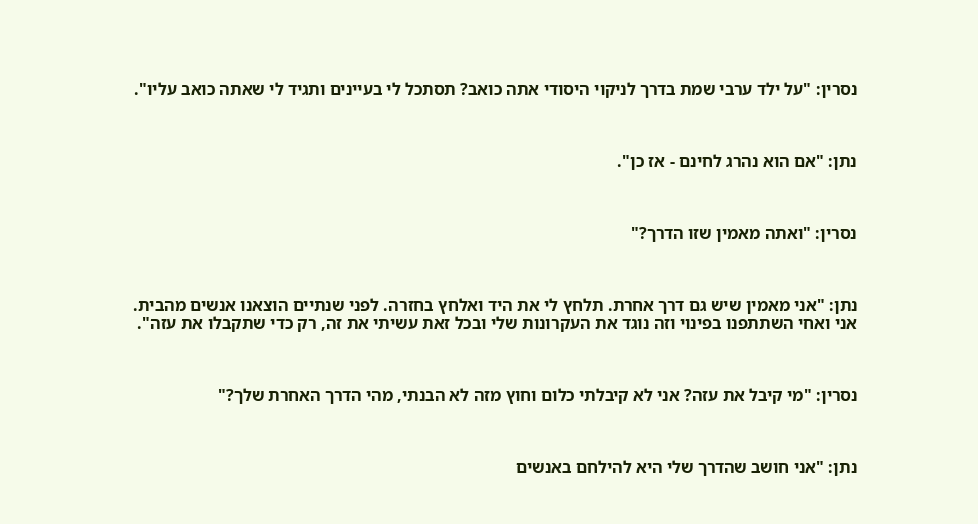נסרין: "על ילד ערבי שמת בדרך לניקוי היסודי אתה כואב? תסתכל לי בעיינים ותגיד לי שאתה כואב עליו".



נתן: "אם הוא נהרג לחינם - אז כן".



נסרין: "ואתה מאמין שזו הדרך?"



נתן: "אני מאמין שיש גם דרך אחרת. תלחץ לי את היד ואלחץ בחזרה. לפני שנתיים הוצאנו אנשים מהבית. אני ואחי השתתפנו בפינוי וזה נוגד את העקרונות שלי ובכל זאת עשיתי את זה, רק כדי שתקבלו את עזה".



נסרין: "מי קיבל את עזה? אני לא קיבלתי כלום וחוץ מזה לא הבנתי, מהי הדרך האחרת שלך?"



נתן: "אני חושב שהדרך שלי היא להילחם באנשים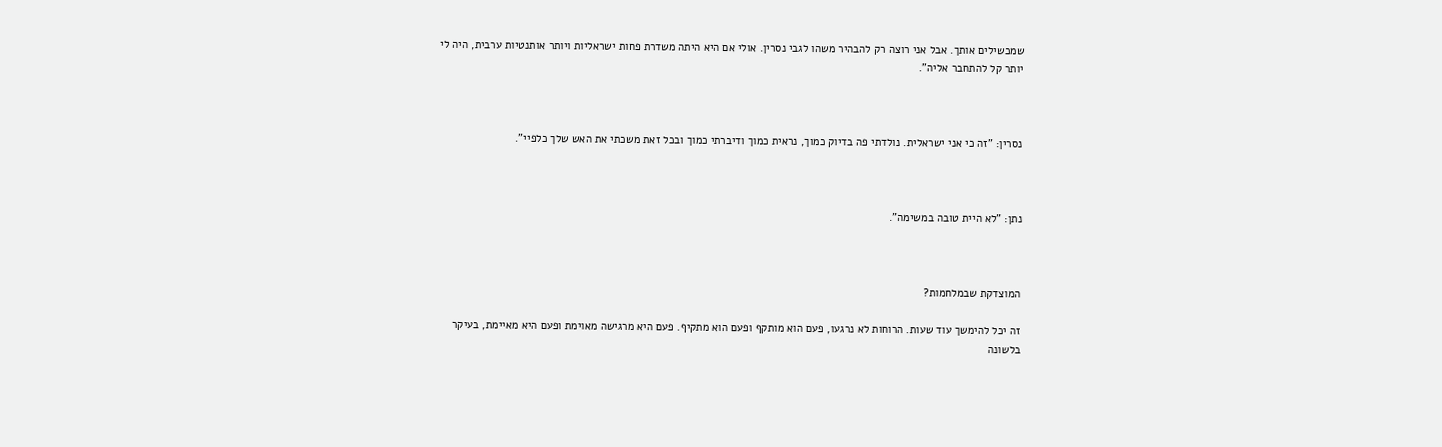שמכשילים אותך. אבל אני רוצה רק להבהיר משהו לגבי נסרין. אולי אם היא היתה משדרת פחות ישראליות ויותר אותנטיות ערבית, היה לי יותר קל להתחבר אליה".



נסרין: "זה כי אני ישראלית. נולדתי פה בדיוק כמוך, נראית כמוך ודיברתי כמוך ובכל זאת משכתי את האש שלך כלפיי".



נתן: "לא היית טובה במשימה".



המוצדקת שבמלחמות?

זה יכל להימשך עוד שעות. הרוחות לא נרגעו, פעם הוא מותקף ופעם הוא מתקיף. פעם היא מרגישה מאוימת ופעם היא מאיימת, בעיקר בלשונה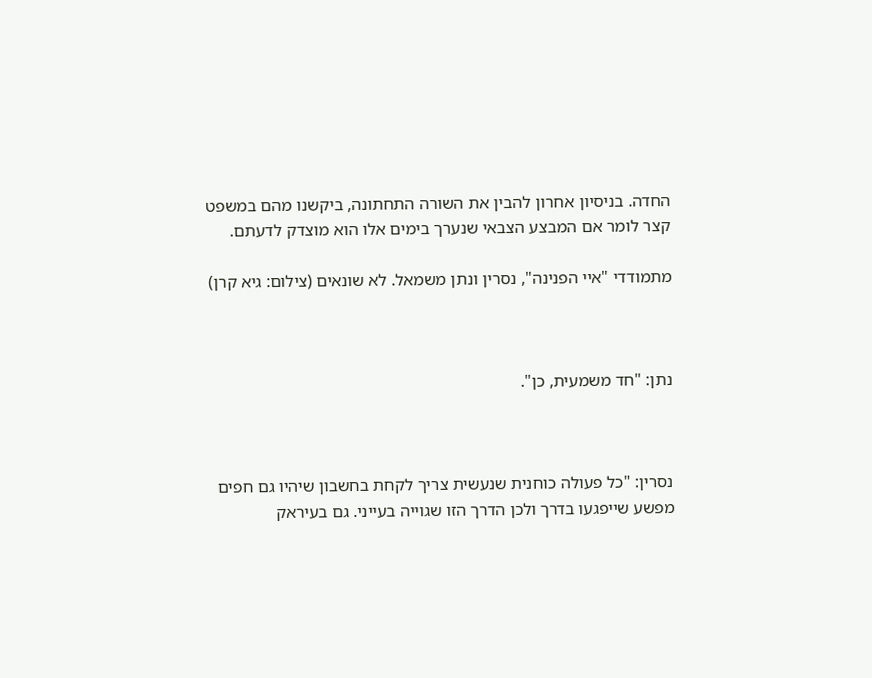החדה. בניסיון אחרון להבין את השורה התחתונה, ביקשנו מהם במשפט קצר לומר אם המבצע הצבאי שנערך בימים אלו הוא מוצדק לדעתם.

מתמודדי "איי הפנינה", נסרין ונתן משמאל. לא שונאים (צילום: גיא קרן)



נתן: "חד משמעית, כן".



נסרין: "כל פעולה כוחנית שנעשית צריך לקחת בחשבון שיהיו גם חפים מפשע שייפגעו בדרך ולכן הדרך הזו שגוייה בעייני. גם בעיראק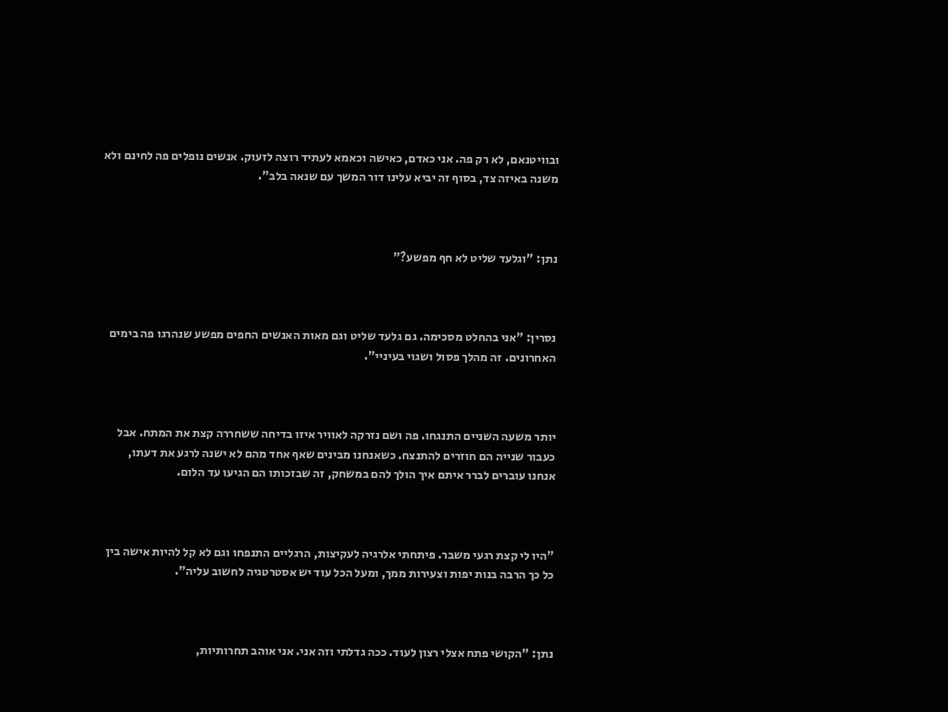ובוויטנאם, לא רק פה. אני כאדם, כאישה וכאמא לעתיד רוצה לזעוק. אנשים נופלים פה לחינם ולא משנה באיזה צד, בסוף זה יביא עלינו דור המשך עם שנאה בלב".



נתן: "וגלעד שליט לא חף מפשע?"



נסרין: "אני בהחלט מסכימה. גם גלעד שליט וגם מאות האנשים החפים מפשע שנהרגו פה בימים האחרונים. זה מהלך פסול ושגוי בעיניי".



יותר משעה השניים התנגחו. פה ושם נזרקה לאוויר איזו בדיחה ששחררה קצת את המתח. אבל כעבור שנייה הם חוזרים להתנצח. כשאנחנו מבינים שאף אחד מהם לא ישנה לרגע את דעתו, אנחנו עוברים לברר איתם איך הולך להם במשחק, זה שבזכותו הם הגיעו עד הלום.



"היו לי קצת רגעי משבר. פיתחתי אלרגיה לעקיצות, הרגליים התנפחו וגם לא קל להיות אישה בין כל כך הרבה בנות יפות וצעירות ממך, ומעל הכל עוד יש אסטרטגיה לחשוב עליה".



נתן: "הקושי פתח אצלי רצון לעוד. ככה גדלתי וזה אני. אני אוהב תחרותיות,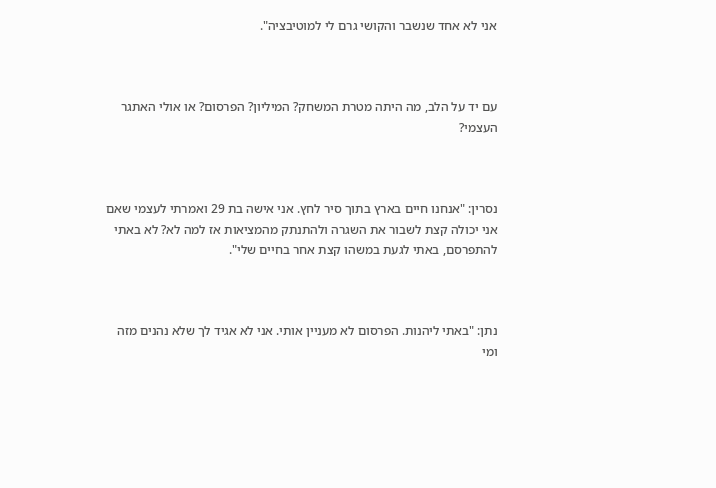אני לא אחד שנשבר והקושי גרם לי למוטיבציה".



עם יד על הלב, מה היתה מטרת המשחק? המיליון? הפרסום? או אולי האתגר העצמי?



נסרין: "אנחנו חיים בארץ בתוך סיר לחץ. אני אישה בת 29 ואמרתי לעצמי שאם אני יכולה קצת לשבור את השגרה ולהתנתק מהמציאות אז למה לא? לא באתי להתפרסם, באתי לגעת במשהו קצת אחר בחיים שלי".



נתן: "באתי ליהנות. הפרסום לא מעניין אותי. אני לא אגיד לך שלא נהנים מזה ומי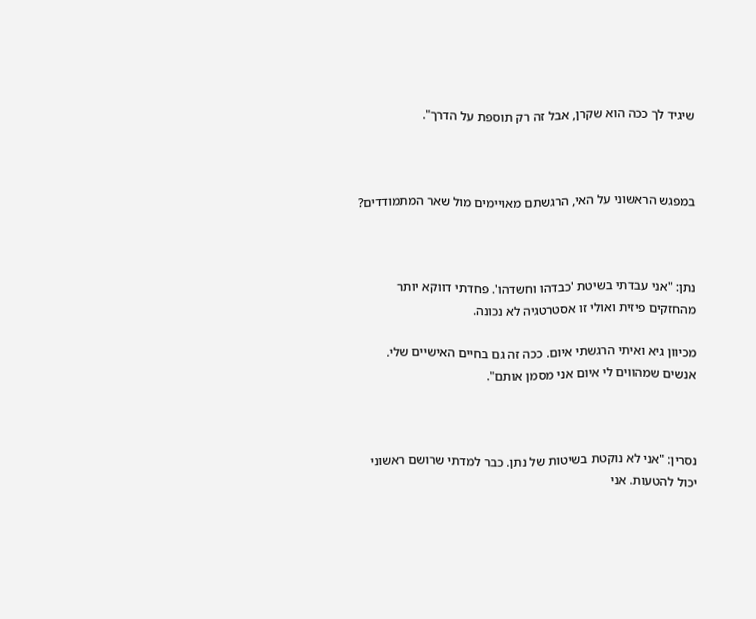שיגיד לך ככה הוא שקרן, אבל זה רק תוספת על הדרך".



במפגש הראשוני על האי, הרגשתם מאויימים מול שאר המתמודדים?



נתן: "אני עבדתי בשיטת 'כבדהו וחשדהו'. פחדתי דווקא יותר מהחזקים פיזית ואולי זו אסטרטגיה לא נכונה.

מכיוון גיא ואיתי הרגשתי איום. ככה זה גם בחיים האישיים שלי. אנשים שמהווים לי איום אני מסמן אותם".



נסרין: "אני לא נוקטת בשיטות של נתן. כבר למדתי שרושם ראשוני יכול להטעות. אני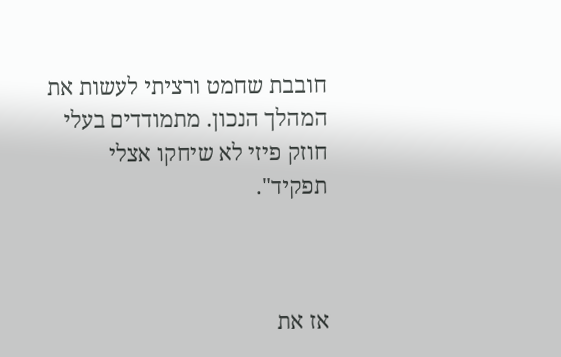חובבת שחמט ורציתי לעשות את המהלך הנכון. מתמודדים בעלי חוזק פיזי לא שיחקו אצלי תפקיד".



אז את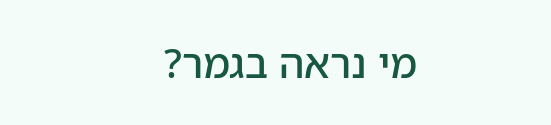מי נראה בגמר?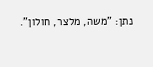נתן: "משה, מלצר, חולון".